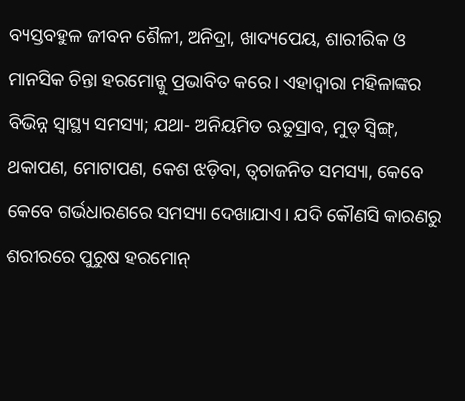ବ୍ୟସ୍ତବହୁଳ ଜୀବନ ଶୈଳୀ, ଅନିଦ୍ରା, ଖାଦ୍ୟପେୟ, ଶାରୀରିକ ଓ ମାନସିକ ଚିନ୍ତା ହରମୋନ୍କୁ ପ୍ରଭାବିତ କରେ। ଏହାଦ୍ବାରା ମହିଳାଙ୍କର ବିଭିନ୍ନ ସ୍ୱାସ୍ଥ୍ୟ ସମସ୍ୟା; ଯଥା- ଅନିୟମିତ ଋତୁସ୍ରାବ, ମୁଡ୍ ସ୍ୱିଙ୍ଗ୍, ଥକାପଣ, ମୋଟାପଣ, କେଶ ଝଡ଼ିବା, ତ୍ୱଚାଜନିତ ସମସ୍ୟା, କେବେ କେବେ ଗର୍ଭଧାରଣରେ ସମସ୍ୟା ଦେଖାଯାଏ। ଯଦି କୌଣସି କାରଣରୁ ଶରୀରରେ ପୁରୁଷ ହରମୋନ୍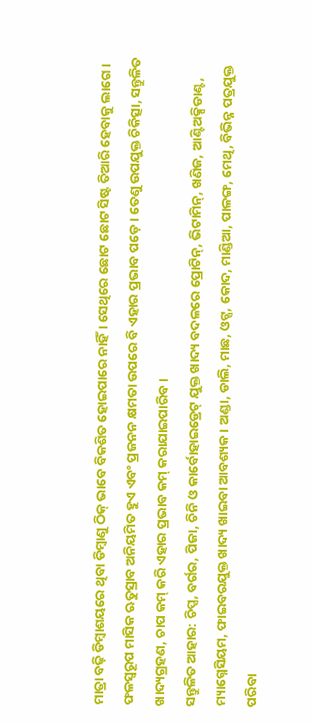ମାତ୍ରା ବଢ଼ି ଡିମ୍ବାଶୟରେ ଥିବା ଡିମ୍ବାଣୁ ଠିକ୍ ଭାବେ ବିକଶିତ ହୋଇପାରେ ନାହିଁ। ସେଥିରେ ଛୋଟ ଛୋଟ ସିଷ୍ଟ ତିଆରି ହେବାକୁ ଲାଗେ। ଫଳସ୍ବରୂପ ମାସିକ ଋତୁସ୍ରାବ ଅନିୟମିତ ହୁଏ ଏବଂ ପ୍ରଜନନ କ୍ଷମତା ଉପରେ ବି ଏହାର ପ୍ରଭାବ ପଡ଼େ। ତେଣୁ ଉପଯୁକ୍ତ ଚିକିତ୍ସା, ସନ୍ତୁଳିତ ଖାଦ୍ୟଗ୍ରହଣ, ଚାପ କମ୍ କରି ଏହାର ପ୍ରଭାବ କମ୍ କରାଯାଇପାରିବ।
ସନ୍ତୁଳିତ ଆହାର: ଚିପ୍ସ, ବର୍ଗର, ପିଜା, ଚିନି ଓ କାର୍ବୋହାଇଡ୍ରେଟ୍ ଯୁକ୍ତ ଖାଦ୍ୟ ବଦଳରେ ପ୍ରୋଟିନ୍, ଭିଟାମିନ୍, ଖଣିଜ, ଆଣ୍ଟିଅକ୍ସିଡାଣ୍ଟ, ମ୍ୟାଗ୍ନେସିୟମ, ଫାଇବରଯୁକ୍ତ ଖାଦ୍ୟ ଖାଇବା ଆବଶ୍ୟକ। ଅଣ୍ଡା, ଡାଲି, ମାଛ, ଓଟ୍ସ, କୋଦ, ମାଣ୍ଡିଆ, ପାଳଙ୍ଗ, ମେଥି, ବିଭିନ୍ନ ପତ୍ରଯୁକ୍ତ ପରିବା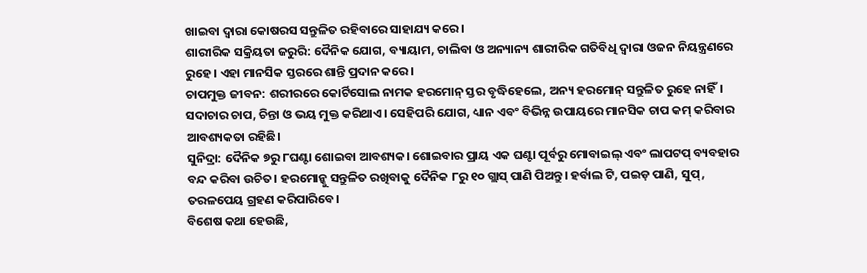ଖାଇବା ଦ୍ୱାରା କୋଷରସ ସନ୍ତୁଳିତ ରହିବାରେ ସାହାଯ୍ୟ କରେ।
ଶାରୀରିକ ସକ୍ରିୟତା ଜରୁରି: ଦୈନିକ ଯୋଗ, ବ୍ୟାୟାମ, ଚାଲିବା ଓ ଅନ୍ୟାନ୍ୟ ଶାରୀରିକ ଗତିବିଧି ଦ୍ୱାରା ଓଜନ ନିୟନ୍ତ୍ରଣରେ ରୁହେ। ଏହା ମାନସିକ ସ୍ତରରେ ଶାନ୍ତି ପ୍ରଦାନ କରେ।
ଚାପମୁକ୍ତ ଜୀବନ: ଶରୀରରେ କୋର୍ଟିସୋଲ ନାମକ ହରମୋନ୍ ସ୍ତର ବୃଦ୍ଧିହେଲେ, ଅନ୍ୟ ହରମୋନ୍ ସନ୍ତୁଳିତ ରୁହେ ନାହିଁ। ସଦାଚାର ଚାପ, ଚିନ୍ତା ଓ ଭୟ ମୁକ୍ତ କରିଥାଏ। ସେହିପରି ଯୋଗ, ଧ୍ୟାନ ଏବଂ ବିଭିନ୍ନ ଉପାୟରେ ମାନସିକ ଚାପ କମ୍ କରିବାର ଆବଶ୍ୟକତା ରହିଛି।
ସୁନିଦ୍ରା: ଦୈନିକ ୭ରୁ ୮ଘଣ୍ଟା ଶୋଇବା ଆବଶ୍ୟକ। ଶୋଇବାର ପ୍ରାୟ ଏକ ଘଣ୍ଟା ପୂର୍ବରୁ ମୋବାଇଲ୍ ଏବଂ ଲାପଟପ୍ ବ୍ୟବହାର ବନ୍ଦ କରିବା ଉଚିତ। ହରମୋନ୍କୁ ସନ୍ତୁଳିତ ରଖିବାକୁ ଦୈନିକ ୮ରୁ ୧୦ ଗ୍ଲାସ୍ ପାଣି ପିଅନ୍ତୁ। ହର୍ବାଲ ଟି, ପଇଡ଼ ପାଣି, ସୁପ୍, ତରଳପେୟ ଗ୍ରହଣ କରିପାରିବେ।
ବିଶେଷ କଥା ହେଉଛି,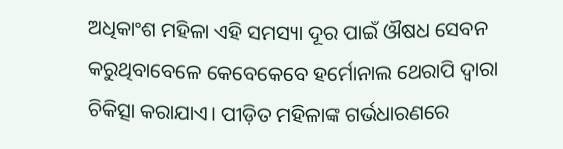ଅଧିକାଂଶ ମହିଳା ଏହି ସମସ୍ୟା ଦୂର ପାଇଁ ଔଷଧ ସେବନ କରୁଥିବାବେଳେ କେବେକେବେ ହର୍ମୋନାଲ ଥେରାପି ଦ୍ୱାରା ଚିକିତ୍ସା କରାଯାଏ। ପୀଡ଼ିତ ମହିଳାଙ୍କ ଗର୍ଭଧାରଣରେ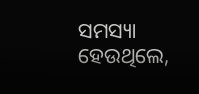ସମସ୍ୟା ହେଉଥିଲେ,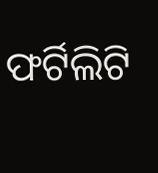ଫର୍ଟିଲିଟି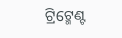ଟ୍ରିଟ୍ମେଣ୍ଟ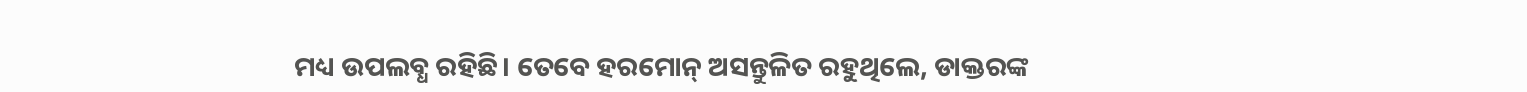ମଧ୍ୟ ଉପଲବ୍ଧ ରହିଛି। ତେବେ ହରମୋନ୍ ଅସନ୍ତୁଳିତ ରହୁଥିଲେ, ଡାକ୍ତରଙ୍କ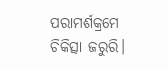ପରାମର୍ଶକ୍ରମେ ଚିକିତ୍ସା ଜରୁରି।